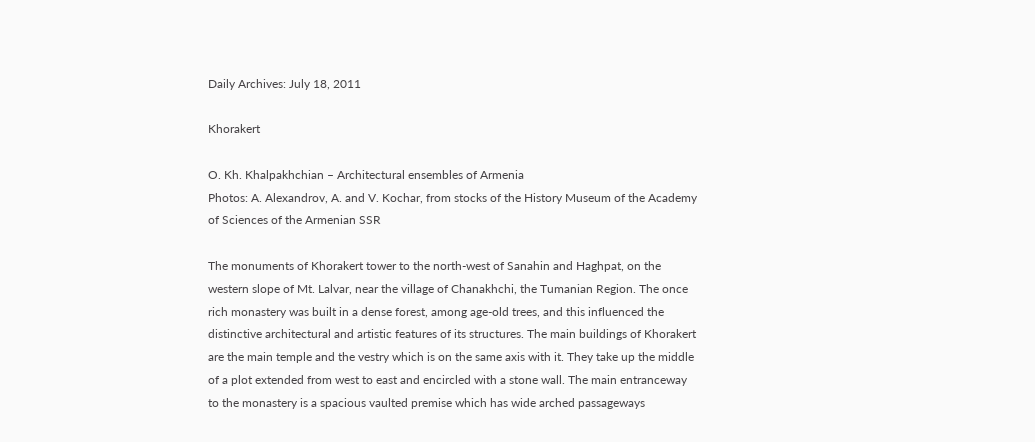Daily Archives: July 18, 2011

Khorakert

O. Kh. Khalpakhchian – Architectural ensembles of Armenia
Photos: A. Alexandrov, A. and V. Kochar, from stocks of the History Museum of the Academy of Sciences of the Armenian SSR

The monuments of Khorakert tower to the north-west of Sanahin and Haghpat, on the western slope of Mt. Lalvar, near the village of Chanakhchi, the Tumanian Region. The once rich monastery was built in a dense forest, among age-old trees, and this influenced the distinctive architectural and artistic features of its structures. The main buildings of Khorakert are the main temple and the vestry which is on the same axis with it. They take up the middle of a plot extended from west to east and encircled with a stone wall. The main entranceway to the monastery is a spacious vaulted premise which has wide arched passageways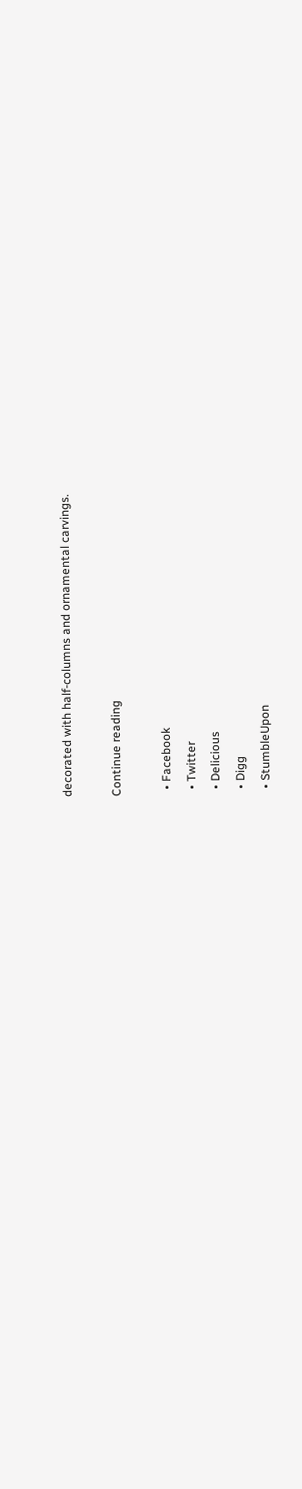decorated with half-columns and ornamental carvings.

Continue reading

  • Facebook
  • Twitter
  • Delicious
  • Digg
  • StumbleUpon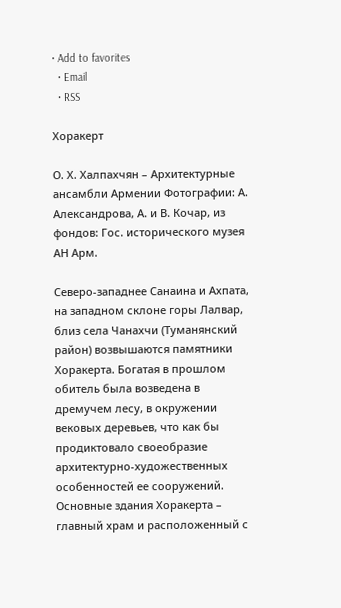• Add to favorites
  • Email
  • RSS

Хоракерт

О. Х. Халпахчян – Архитектурные ансамбли Армении Фотографии: А. Александрова, А. и В. Кочар, из фондов: Гос. исторического музея АН Арм.

Северо-западнее Санаина и Ахпата, на западном склоне горы Лалвар, близ села Чанахчи (Туманянский район) возвышаются памятники Хоракерта. Богатая в прошлом обитель была возведена в дремучем лесу, в окружении вековых деревьев, что как бы продиктовало своеобразие архитектурно-художественных особенностей ее сооружений. Основные здания Хоракерта – главный храм и расположенный с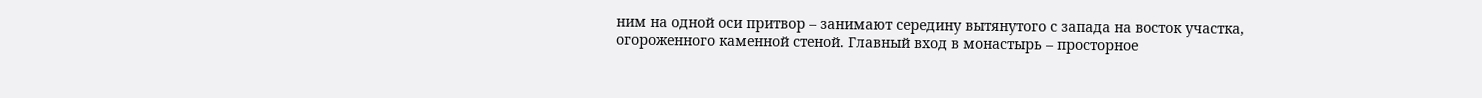ним на одной оси притвор – занимают середину вытянутого с запада на восток участка, огороженного каменной стеной. Главный вход в монастырь – просторное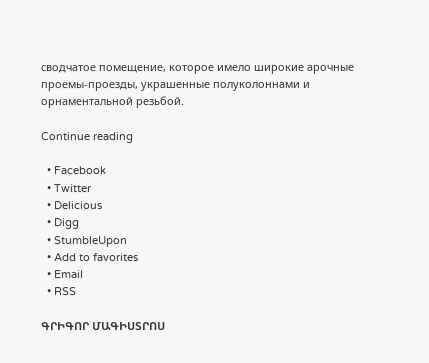сводчатое помещение, которое имело широкие арочные проемы-проезды, украшенные полуколоннами и орнаментальной резьбой.

Continue reading

  • Facebook
  • Twitter
  • Delicious
  • Digg
  • StumbleUpon
  • Add to favorites
  • Email
  • RSS

ԳՐԻԳՈՐ ՄԱԳԻՍՏՐՈՍ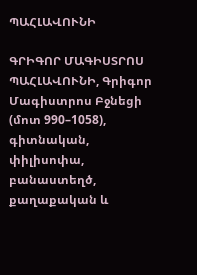ՊԱՀԼԱՎՈՒՆԻ

ԳՐԻԳՈՐ ՄԱԳԻՍՏՐՈՍ ՊԱՀԼԱՎՈՒՆԻ, Գրիգոր Մագիստրոս Բջնեցի (մոտ 990–1058), գիտնական, փիլիսոփա, բանաստեղծ, քաղաքական և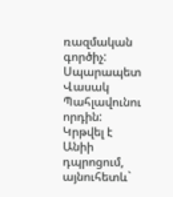ռազմական գործիչ: Սպարապետ Վասակ Պահլավունու որդին: Կրթվել է Անիի դպրոցում, այնուհետև`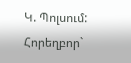Կ. Պոլսում: Հորեղբոր`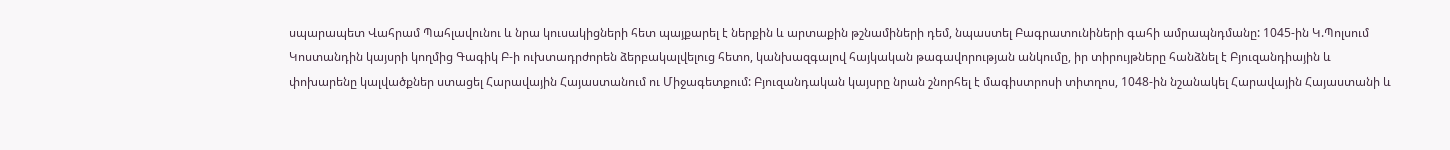սպարապետ Վահրամ Պահլավունու և նրա կուսակիցների հետ պայքարել է ներքին և արտաքին թշնամիների դեմ, նպաստել Բագրատունիների գահի ամրապնդմանը: 1045-ին Կ.Պոլսում Կոստանդին կայսրի կողմից Գագիկ Բ-ի ուխտադրժորեն ձերբակալվելուց հետո, կանխազգալով հայկական թագավորության անկումը, իր տիրույթները հանձնել է Բյուզանդիային և փոխարենը կալվածքներ ստացել Հարավային Հայաստանում ու Միջագետքում: Բյուզանդական կայսրը նրան շնորհել է մագիստրոսի տիտղոս, 1048-ին նշանակել Հարավային Հայաստանի և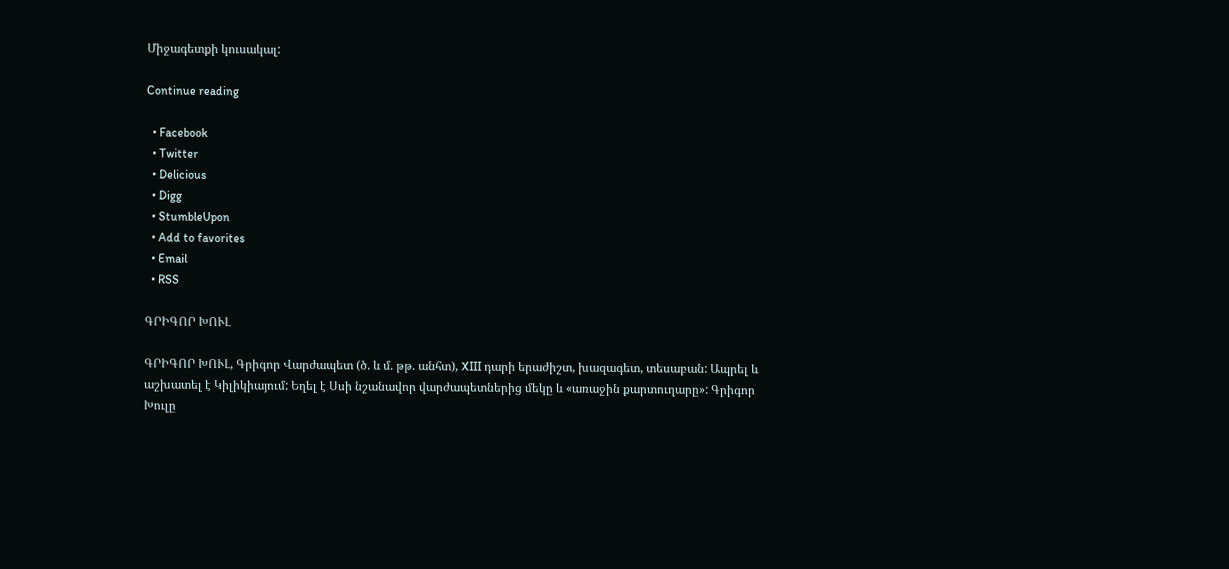Միջագետքի կուսակալ:

Continue reading

  • Facebook
  • Twitter
  • Delicious
  • Digg
  • StumbleUpon
  • Add to favorites
  • Email
  • RSS

ԳՐԻԳՈՐ ԽՈՒԼ

ԳՐԻԳՈՐ ԽՈՒԼ, Գրիգոր Վարժապետ (ծ. և մ. թթ. անհտ), XIII դարի երաժիշտ, խազագետ, տեսաբան: Ապրել և աշխատել է Կիլիկիայում: Եղել է Սսի նշանավոր վարժապետներից մեկը և «առաջին քարտուղարը»: Գրիգոր Խուլը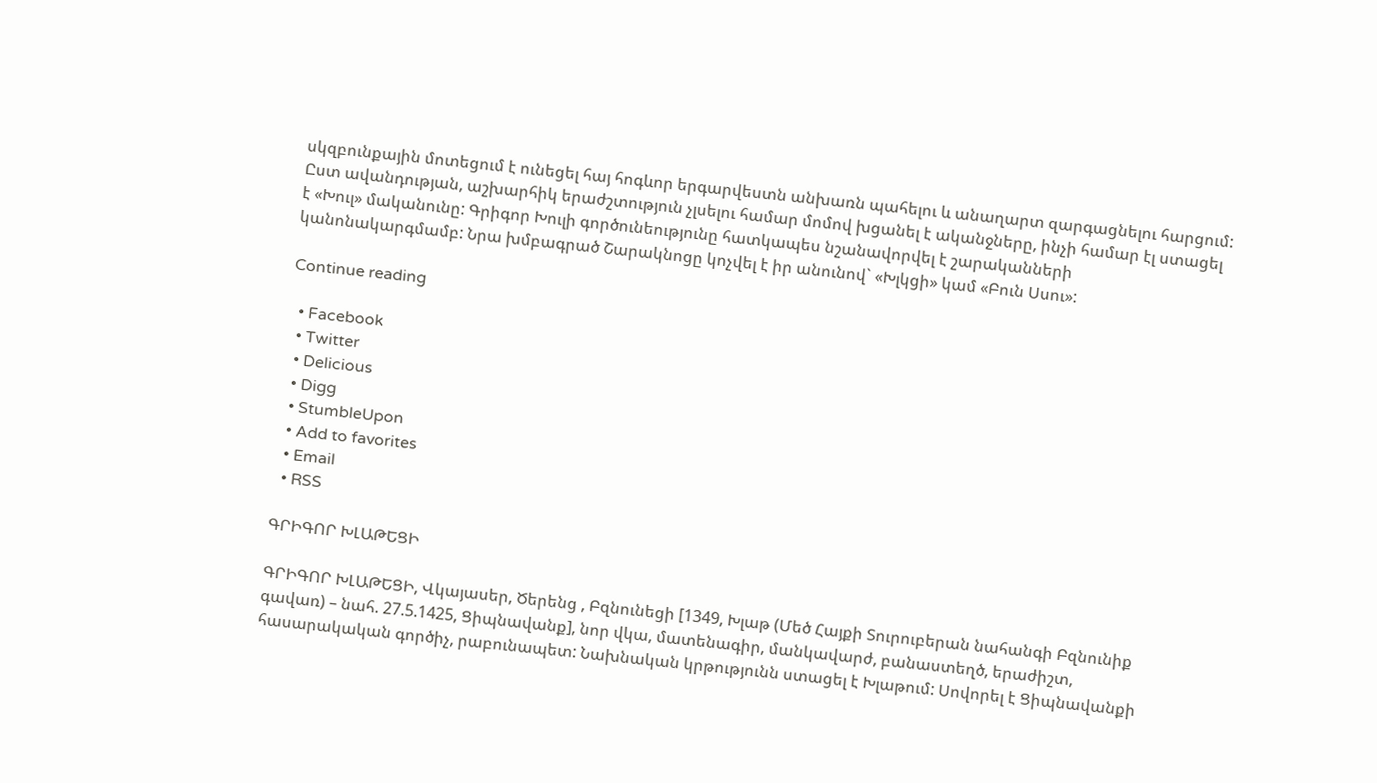սկզբունքային մոտեցում է ունեցել հայ հոգևոր երգարվեստն անխառն պահելու և անաղարտ զարգացնելու հարցում: Ըստ ավանդության, աշխարհիկ երաժշտություն չլսելու համար մոմով խցանել է ականջները, ինչի համար էլ ստացել է «Խուլ» մականունը: Գրիգոր Խուլի գործունեությունը հատկապես նշանավորվել է շարականների կանոնակարգմամբ: Նրա խմբագրած Շարակնոցը կոչվել է իր անունով` «Խլկցի» կամ «Բուն Սսու»:

Continue reading

  • Facebook
  • Twitter
  • Delicious
  • Digg
  • StumbleUpon
  • Add to favorites
  • Email
  • RSS

ԳՐԻԳՈՐ ԽԼԱԹԵՑԻ

ԳՐԻԳՈՐ ԽԼԱԹԵՑԻ, Վկայասեր, Ծերենց , Բզնունեցի [1349, Խլաթ (Մեծ Հայքի Տուրուբերան նահանգի Բզնունիք գավառ) – նահ. 27.5.1425, Ցիպնավանք], նոր վկա, մատենագիր, մանկավարժ, բանաստեղծ, երաժիշտ, հասարակական գործիչ, րաբունապետ: Նախնական կրթությունն ստացել է Խլաթում: Սովորել է Ցիպնավանքի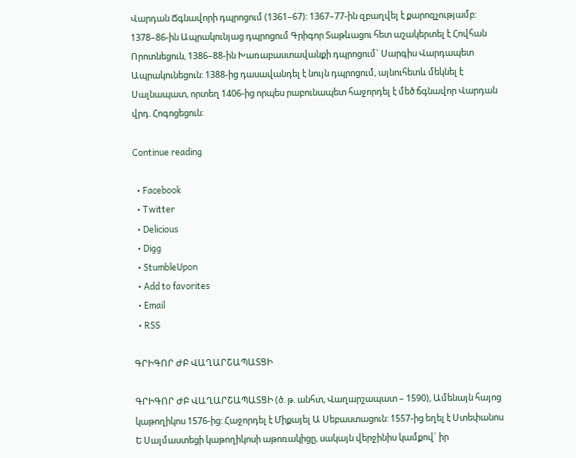Վարդան Ճգնավորի դպրոցում (1361–67): 1367–77-ին զբաղվել է քարոզչությամբ: 1378–86-ին Ապրակունյաց դպրոցում Գրիգոր Տաթևացու հետ աշակերտել է Հովհան Որոտնեցուն, 1386–88-ին Խառաբաստավանքի դպրոցում` Սարգիս Վարդապետ Ապրակունեցուն: 1388-ից դասավանդել է նույն դպրոցում, այնուհետև մեկնել է Սալնապատ, որտեղ 1406-ից որպես րաբունապետ հաջորդել է մեծ ճգնավոր Վարդան վրդ. Հոգոցեցուն:

Continue reading

  • Facebook
  • Twitter
  • Delicious
  • Digg
  • StumbleUpon
  • Add to favorites
  • Email
  • RSS

ԳՐԻԳՈՐ ԺԲ ՎԱՂԱՐՇԱՊԱՏՑԻ

ԳՐԻԳՈՐ ԺԲ ՎԱՂԱՐՇԱՊԱՏՑԻ (ծ. թ. անհտ, Վաղարշապատ – 1590), Ամենայն հայոց կաթողիկոս 1576-ից: Հաջորդել է Միքայել Ա Սեբաստացուն: 1557-ից եղել է Ստեփանոս Ե Սալմաստեցի կաթողիկոսի աթոռակիցը, սակայն վերջինիս կամքով` իր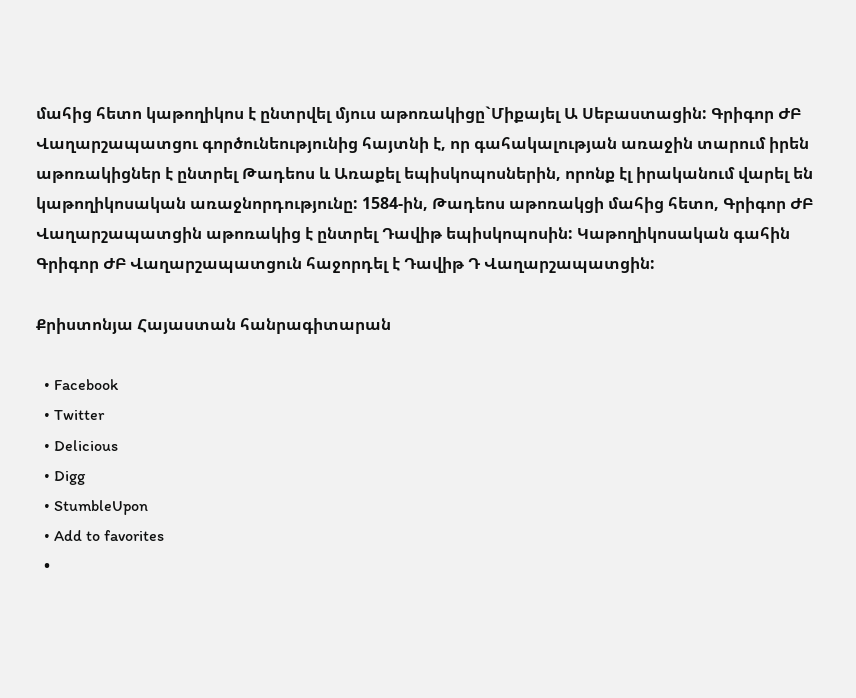մահից հետո կաթողիկոս է ընտրվել մյուս աթոռակիցը`Միքայել Ա Սեբաստացին: Գրիգոր ԺԲ Վաղարշապատցու գործունեությունից հայտնի է, որ գահակալության առաջին տարում իրեն աթոռակիցներ է ընտրել Թադեոս և Առաքել եպիսկոպոսներին, որոնք էլ իրականում վարել են կաթողիկոսական առաջնորդությունը: 1584-ին, Թադեոս աթոռակցի մահից հետո, Գրիգոր ԺԲ Վաղարշապատցին աթոռակից է ընտրել Դավիթ եպիսկոպոսին: Կաթողիկոսական գահին Գրիգոր ԺԲ Վաղարշապատցուն հաջորդել է Դավիթ Դ Վաղարշապատցին:

Քրիստոնյա Հայաստան հանրագիտարան

  • Facebook
  • Twitter
  • Delicious
  • Digg
  • StumbleUpon
  • Add to favorites
  •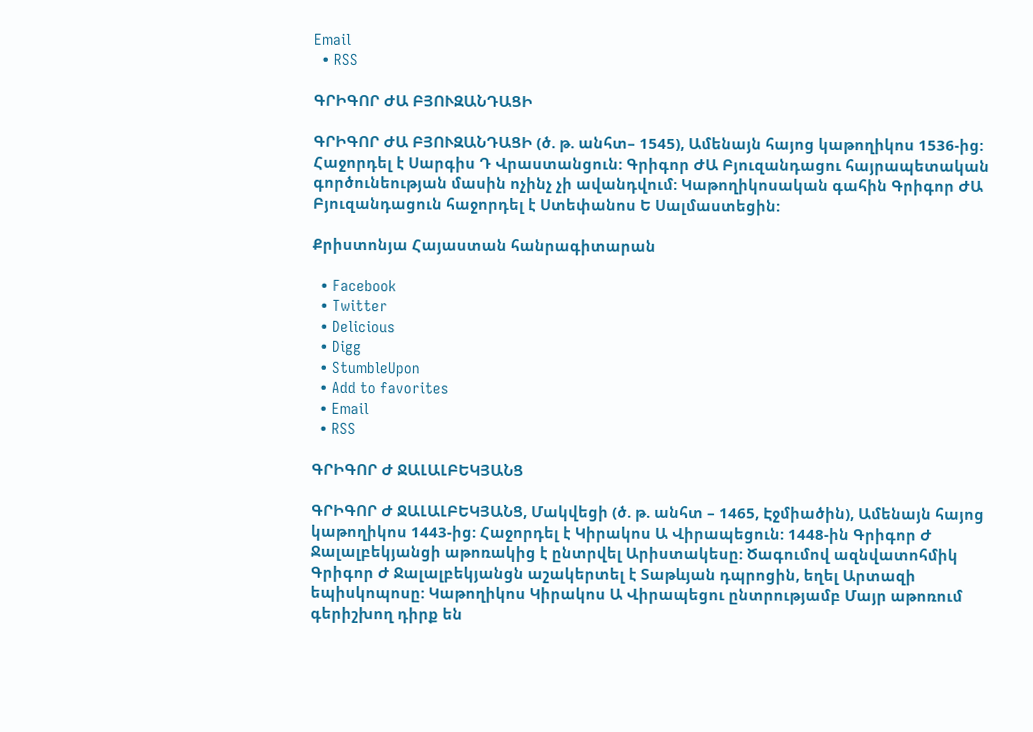Email
  • RSS

ԳՐԻԳՈՐ ԺԱ ԲՅՈՒԶԱՆԴԱՑԻ

ԳՐԻԳՈՐ ԺԱ ԲՅՈՒԶԱՆԴԱՑԻ (ծ. թ. անհտ– 1545), Ամենայն հայոց կաթողիկոս 1536-ից: Հաջորդել է Սարգիս Դ Վրաստանցուն: Գրիգոր ԺԱ Բյուզանդացու հայրապետական գործունեության մասին ոչինչ չի ավանդվում: Կաթողիկոսական գահին Գրիգոր ԺԱ Բյուզանդացուն հաջորդել է Ստեփանոս Ե Սալմաստեցին:

Քրիստոնյա Հայաստան հանրագիտարան

  • Facebook
  • Twitter
  • Delicious
  • Digg
  • StumbleUpon
  • Add to favorites
  • Email
  • RSS

ԳՐԻԳՈՐ Ժ ՋԱԼԱԼԲԵԿՅԱՆՑ

ԳՐԻԳՈՐ Ժ ՋԱԼԱԼԲԵԿՅԱՆՑ, Մակվեցի (ծ. թ. անհտ – 1465, Էջմիածին), Ամենայն հայոց կաթողիկոս 1443-ից: Հաջորդել է Կիրակոս Ա Վիրապեցուն: 1448-ին Գրիգոր Ժ Ջալալբեկյանցի աթոռակից է ընտրվել Արիստակեսը: Ծագումով ազնվատոհմիկ Գրիգոր Ժ Ջալալբեկյանցն աշակերտել է Տաթևյան դպրոցին, եղել Արտազի եպիսկոպոսը: Կաթողիկոս Կիրակոս Ա Վիրապեցու ընտրությամբ Մայր աթոռում գերիշխող դիրք են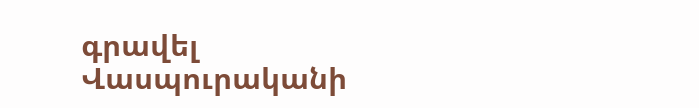գրավել Վասպուրականի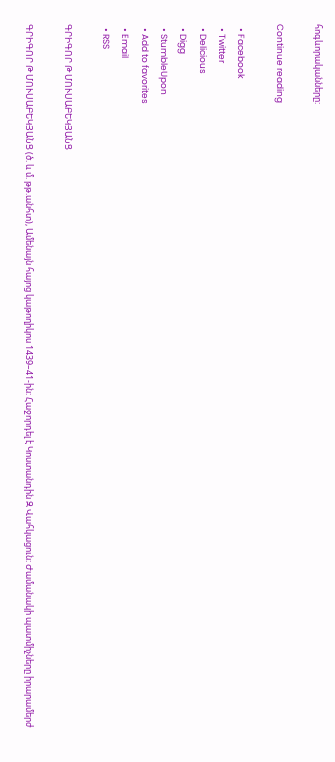հոգևորականները:

Continue reading

  • Facebook
  • Twitter
  • Delicious
  • Digg
  • StumbleUpon
  • Add to favorites
  • Email
  • RSS

ԳՐԻԳՈՐ Թ ՄՈՒՍԱԲԵԿՅԱՆՑ

ԳՐԻԳՈՐ Թ ՄՈՒՍԱԲԵԿՅԱՆՑ (ծ. և մ. թթ.անհտ), Ամենայն հայոց կաթողիկոս 1439–41-ին: Հաջորդել է Կոստանդին Զ Վահկացուն: Ժամանակի պատմիչները իրարամերժ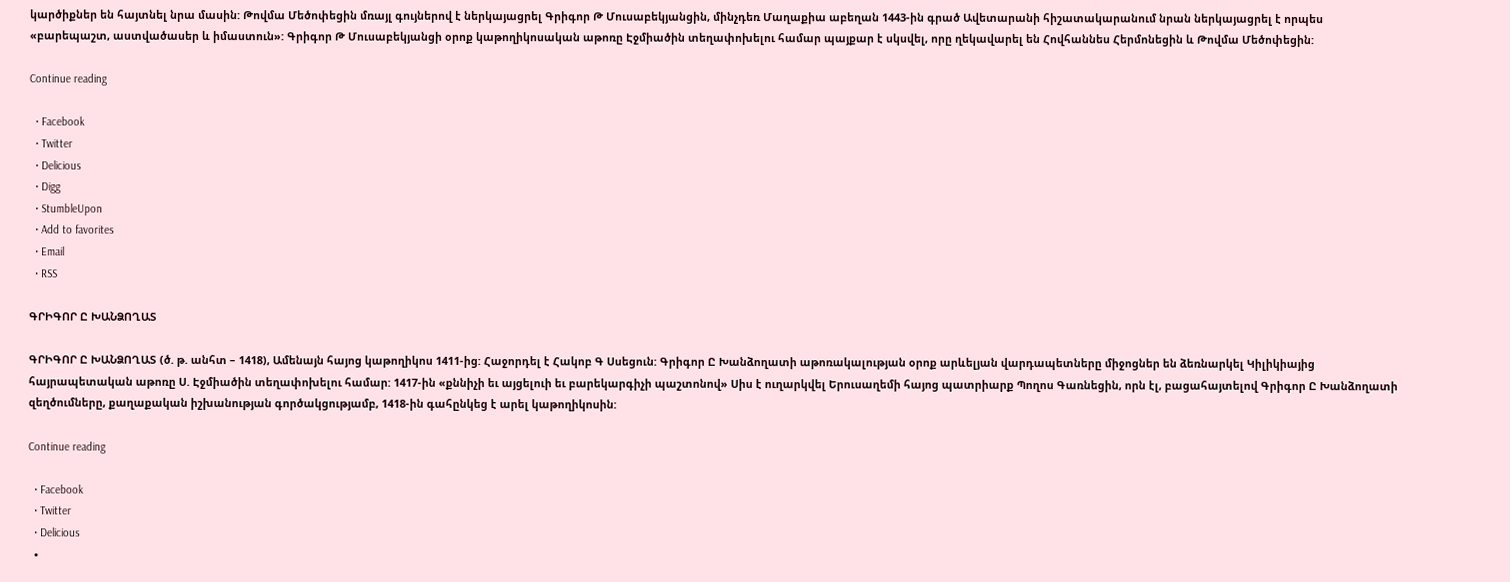կարծիքներ են հայտնել նրա մասին: Թովմա Մեծոփեցին մռայլ գույներով է ներկայացրել Գրիգոր Թ Մուսաբեկյանցին, մինչդեռ Մաղաքիա աբեղան 1443-ին գրած Ավետարանի հիշատակարանում նրան ներկայացրել է որպես «բարեպաշտ, աստվածասեր և իմաստուն»: Գրիգոր Թ Մուսաբեկյանցի օրոք կաթողիկոսական աթոռը Էջմիածին տեղափոխելու համար պայքար է սկսվել, որը ղեկավարել են Հովհաննես Հերմոնեցին և Թովմա Մեծոփեցին:

Continue reading

  • Facebook
  • Twitter
  • Delicious
  • Digg
  • StumbleUpon
  • Add to favorites
  • Email
  • RSS

ԳՐԻԳՈՐ Ը ԽԱՆՁՈՂԱՏ

ԳՐԻԳՈՐ Ը ԽԱՆՁՈՂԱՏ (ծ. թ. անհտ – 1418), Ամենայն հայոց կաթողիկոս 1411-ից: Հաջորդել է Հակոբ Գ Սսեցուն: Գրիգոր Ը Խանձողատի աթոռակալության օրոք արևելյան վարդապետները միջոցներ են ձեռնարկել Կիլիկիայից հայրապետական աթոռը Ս. Էջմիածին տեղափոխելու համար: 1417-ին «քննիչի եւ այցելուի եւ բարեկարգիչի պաշտոնով» Սիս է ուղարկվել Երուսաղեմի հայոց պատրիարք Պողոս Գառնեցին, որն էլ, բացահայտելով Գրիգոր Ը Խանձողատի զեղծումները, քաղաքական իշխանության գործակցությամբ, 1418-ին գահընկեց է արել կաթողիկոսին:

Continue reading

  • Facebook
  • Twitter
  • Delicious
  •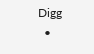Digg
  •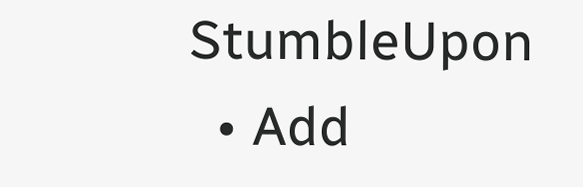StumbleUpon
  • Add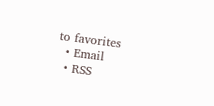to favorites
  • Email
  • RSS